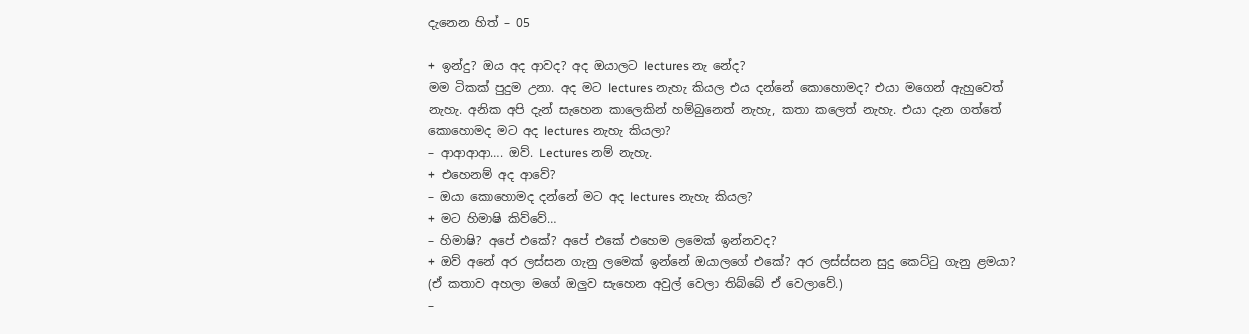දැනෙන හිත් – 05

+ ඉන්දු? ඔය අද ආවද? අද ඔයාලට lectures නැ නේද?
මම ටිකක් පුදුම උනා. අද මට lectures නැහැ කියල එය දන්නේ කොහොමද? එයා මගෙන් ඇහුවෙත් නැහැ. අනික අපි දැන් සැහෙන කාලෙකින් හම්බුනෙත් නැහැ, කතා කලෙත් නැහැ. එයා දැන ගත්තේ කොහොමද මට අද lectures නැහැ කියලා?
– ආආආආ…. ඔව්. Lectures නම් නැහැ.
+ එහෙනම් අද ආවේ?
– ඔයා කොහොමද දන්නේ මට අද lectures නැහැ කියල?
+ මට හිමාෂි කිව්වේ…
– හිමාෂි? අපේ එකේ? අපේ එකේ එහෙම ලමෙක් ඉන්නවද?
+ ඔව් අනේ අර ලස්සන ගැනු ලමෙක් ඉන්නේ ඔයාලගේ එකේ? අර ලස්ස්සන සුදු කෙට්ටු ගැනු ළමයා?
(ඒ කතාව අහලා මගේ ඔලුව සැහෙන අවුල් වෙලා තිබ්බේ ඒ වෙලාවේ.)
–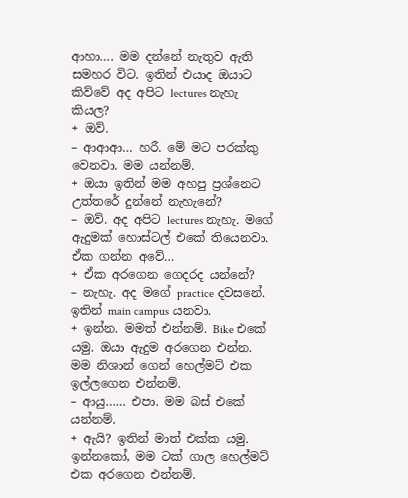ආහා…. මම දන්නේ නැතුව ඇති සමහර විට. ඉතින් එයාද ඔයාට කිව්වේ අද අපිට lectures නැහැ කියල?
+ ඔව්.
– ආආආ… හරී. මේ මට පරක්කු වෙනවා. මම යන්නම්.
+ ඔයා ඉතින් මම අහපු ප්‍රශ්නෙට උත්තරේ දුන්නේ නැහැනේ?
– ඔව්. අද අපිට lectures නැහැ. මගේ ඇදුමක් හොස්ටල් එකේ තියෙනවා. ඒක ගන්න අවේ…
+ ඒක අරගෙන ගෙදරද යන්නේ?
– නැහැ. අද මගේ practice දවසනේ. ඉතින් main campus යනවා.
+ ඉන්න. මමත් එන්නම්. Bike එකේ යමු. ඔයා ඇදුම අරගෙන එන්න. මම නිශාන් ගෙන් හෙල්මට් එක ඉල්ලගෙන එන්නම්.
– ආයු…… එපා. මම බස් එකේ යන්නම්.
+ ඇයි? ඉතින් මාත් එක්ක යමු. ඉන්නකෝ, මම ටක් ගාල හෙල්මට් එක අරගෙන එන්නම්.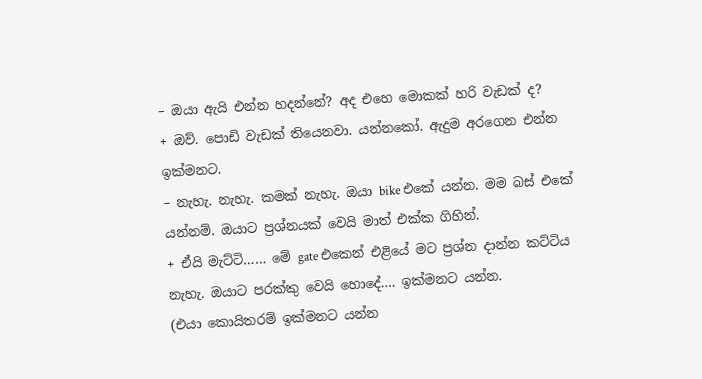– ඔයා ඇයි එන්න හදන්නේ? අද එහෙ මොකක් හරි වැඩක් ද?
+ ඔව්. පොඩි වැඩක් තියෙනවා. යන්නකෝ. ඇදුම අරගෙන එන්න ඉක්මනට.
– නැහැ. නැහැ. කමක් නැහැ. ඔයා bike එකේ යන්න. මම බස් එකේ යන්නම්. ඔයාට ප්‍රශ්නයක් වෙයි මාත් එක්ක ගිහින්.
+ ඒයි මැට්ටි…… මේ gate එකෙන් එළියේ මට ප්‍රශ්න දාන්න කට්ටිය නැහැ. ඔයාට පරක්කු වෙයි හොදේ…. ඉක්මනට යන්න.
(එයා කොයිතරම් ඉක්මනට යන්න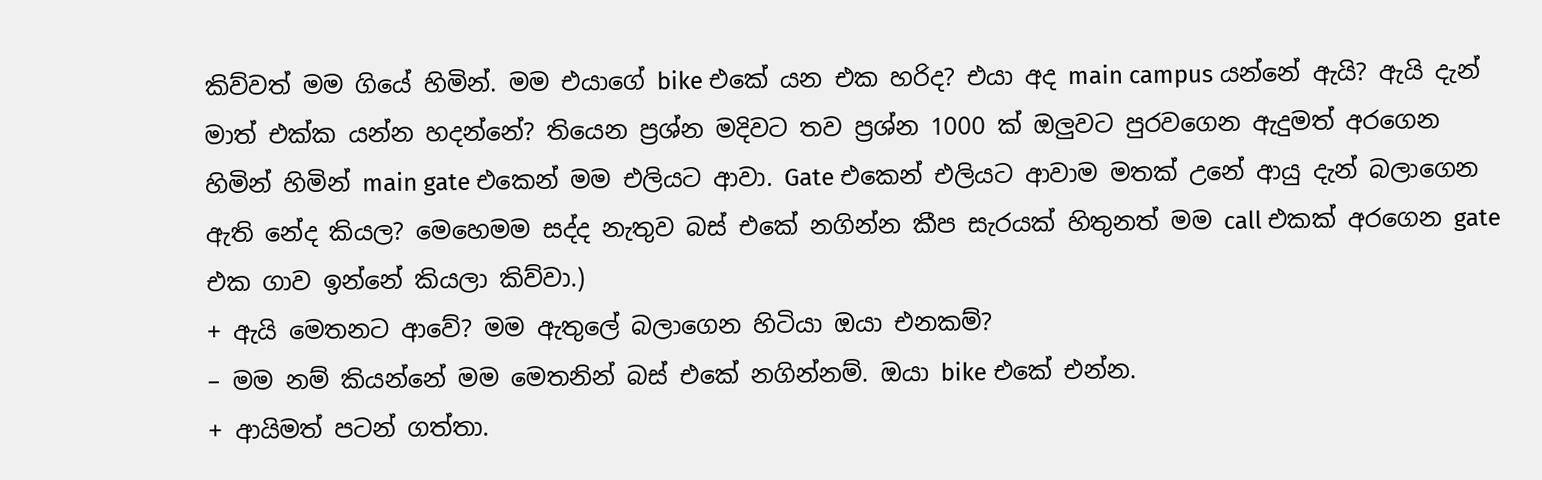කිව්වත් මම ගියේ හිමින්. මම එයාගේ bike එකේ යන එක හරිද? එයා අද main campus යන්නේ ඇයි? ඇයි දැන් මාත් එක්ක යන්න හදන්නේ? තියෙන ප්‍රශ්න මදිවට තව ප්‍රශ්න 1000 ක් ඔලුවට පුරවගෙන ඇදුමත් අරගෙන හිමින් හිමින් main gate එකෙන් මම එලියට ආවා. Gate එකෙන් එලියට ආවාම මතක් උනේ ආයු දැන් බලාගෙන ඇති නේද කියල? මෙහෙමම සද්ද නැතුව බස් එකේ නගින්න කීප සැරයක් හිතුනත් මම call එකක් අරගෙන gate එක ගාව ඉන්නේ කියලා කිව්වා.)
+ ඇයි මෙතනට ආවේ? මම ඇතුලේ බලාගෙන හිටියා ඔයා එනකම්?
– මම නම් කියන්නේ මම මෙතනින් බස් එකේ නගින්නම්. ඔයා bike එකේ එන්න.
+ ආයිමත් පටන් ගත්තා.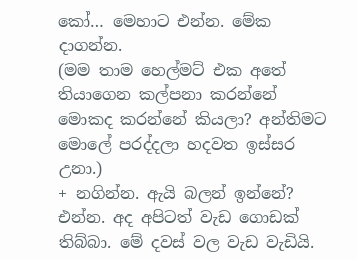කෝ… මෙහාට එන්න. මේක දාගන්න.
(මම තාම හෙල්මට් එක අතේ තියාගෙන කල්පනා කරන්නේ මොකද කරන්නේ කියලා? අන්තිමට මොලේ පරද්දලා හදවත ඉස්සර උනා.)
+ නගින්න. ඇයි බලන් ඉන්නේ? එන්න. අද අපිටත් වැඩ ගොඩක් තිබ්බා. මේ දවස් වල වැඩ වැඩියි.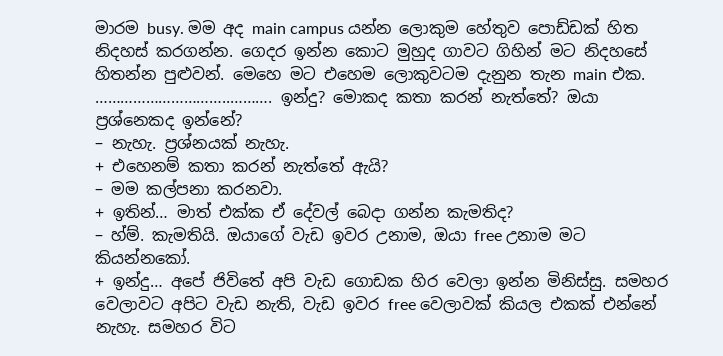මාරම busy. මම අද main campus යන්න ලොකුම හේතුව පොඩ්ඩක් හිත නිදහස් කරගන්න. ගෙදර ඉන්න කොට මුහුද ගාවට ගිහින් මට නිදහසේ හිතන්න පුළුවන්. මෙහෙ මට එහෙම ලොකුවටම දැනුන තැන main එක. …………………………..………. ඉන්දු? මොකද කතා කරන් නැත්තේ? ඔයා ප්‍රශ්නෙකද ඉන්නේ?
– නැහැ. ප්‍රශ්නයක් නැහැ.
+ එහෙනම් කතා කරන් නැත්තේ ඇයි?
– මම කල්පනා කරනවා.
+ ඉතින්… මාත් එක්ක ඒ දේවල් බෙදා ගන්න කැමතිද?
– හ්ම්. කැමතියි. ඔයාගේ වැඩ ඉවර උනාම, ඔයා free උනාම මට කියන්නකෝ.
+ ඉන්දු… අපේ ජිවිතේ අපි වැඩ ගොඩක හිර වෙලා ඉන්න මිනිස්සු. සමහර වෙලාවට අපිට වැඩ නැති, වැඩ ඉවර free වෙලාවක් කියල එකක් එන්නේ නැහැ. සමහර විට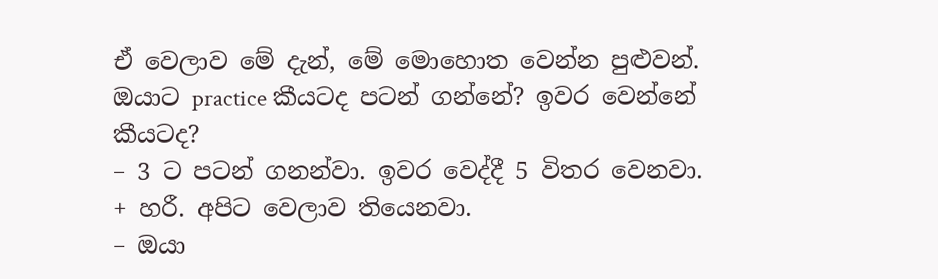ඒ වෙලාව මේ දැන්, මේ මොහොත වෙන්න පුළුවන්. ඔයාට practice කීයටද පටන් ගන්නේ? ඉවර වෙන්නේ කීයටද?
– 3 ට පටන් ගනන්වා. ඉවර වෙද්දී 5 විතර වෙනවා.
+ හරී. අපිට වෙලාව තියෙනවා.
– ඔයා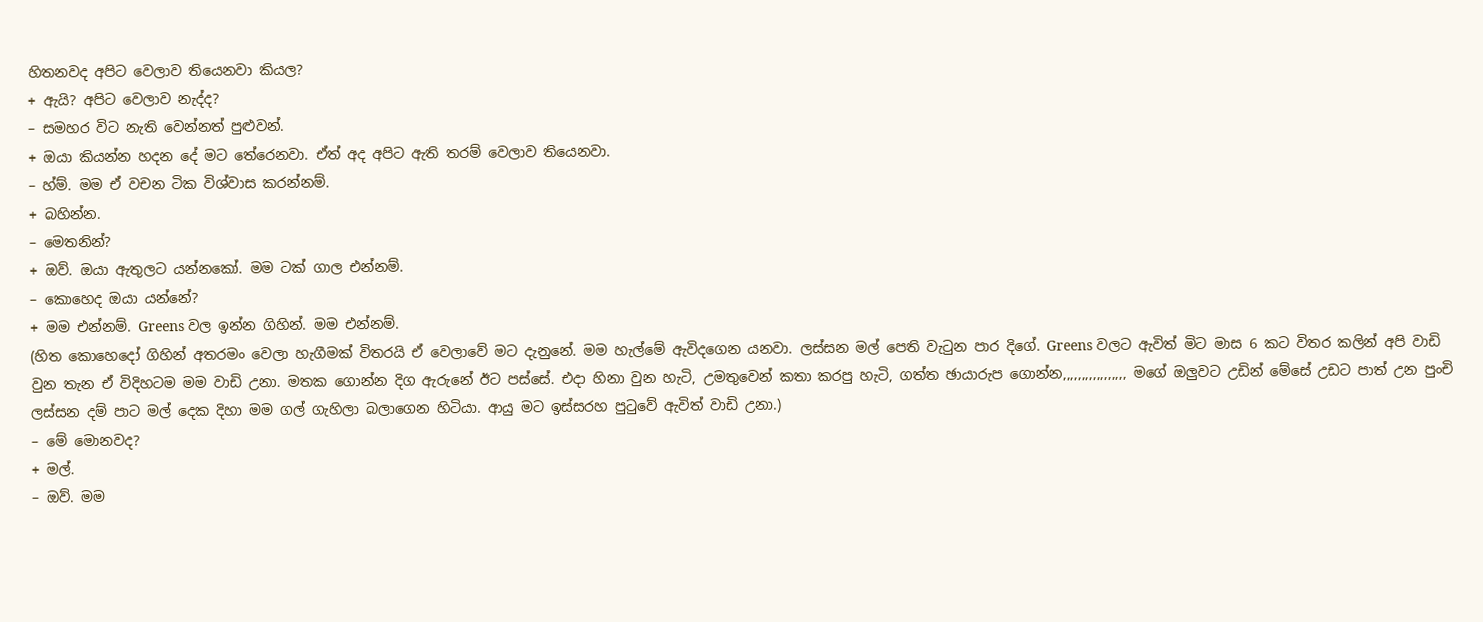හිතනවද අපිට වෙලාව තියෙනවා කියල?
+ ඇයි? අපිට වෙලාව නැද්ද?
– සමහර විට නැති වෙන්නත් පුළුවන්.
+ ඔයා කියන්න හදන දේ මට තේරෙනවා. ඒත් අද අපිට ඇති තරම් වෙලාව තියෙනවා.
– හ්ම්. මම ඒ වචන ටික විශ්වාස කරන්නම්.
+ බහින්න.
– මෙතනින්?
+ ඔව්. ඔයා ඇතුලට යන්නකෝ. මම ටක් ගාල එන්නම්.
– කොහෙද ඔයා යන්නේ?
+ මම එන්නම්. Greens වල ඉන්න ගිහින්. මම එන්නම්.
(හිත කොහෙදෝ ගිහින් අතරමං වෙලා හැගීමක් විතරයි ඒ වෙලාවේ මට දැනුනේ. මම හැල්මේ ඇවිදගෙන යනවා. ලස්සන මල් පෙති වැටුන පාර දිගේ. Greens වලට ඇවිත් මිට මාස 6 කට විතර කලින් අපි වාඩි වුන තැන ඒ විදිහටම මම වාඩි උනා. මතක ගොන්න දිග ඇරුනේ ඊට පස්සේ. එදා හිනා වුන හැටි, උමතුවෙන් කතා කරපු හැටි, ගත්ත ඡායාරුප ගොන්න,,,,,,,,,,,,,,,,, මගේ ඔලුවට උඩින් මේසේ උඩට පාත් උන පුංචි ලස්සන දම් පාට මල් දෙක දිහා මම ගල් ගැහිලා බලාගෙන හිටියා. ආයු මට ඉස්සරහ පුටුවේ ඇවිත් වාඩි උනා.)
– මේ මොනවද?
+ මල්.
– ඔව්. මම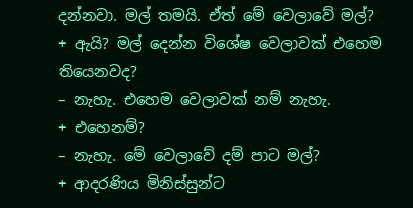දන්නවා. මල් තමයි. ඒත් මේ වෙලාවේ මල්?
+ ඇයි? මල් දෙන්න විශේෂ වෙලාවක් එහෙම තියෙනවද?
– නැහැ. එහෙම වෙලාවක් නම් නැහැ.
+ එහෙනම්?
– නැහැ. මේ වෙලාවේ දම් පාට මල්?
+ ආදරණිය මිනිස්සුන්ට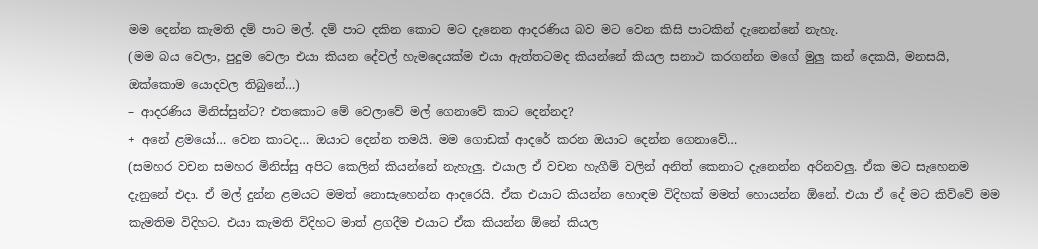මම දෙන්න කැමති දම් පාට මල්. දම් පාට දකින කොට මට දැනෙන ආදරණිය බව මට වෙන කිසි පාටකින් දැනෙන්නේ නැහැ.
(මම බය වෙලා, පුදුම වෙලා එයා කියන දේවල් හැමදෙයක්ම එයා ඇත්තටමද කියන්නේ කියල සනාථ කරගන්න මගේ මුලු කන් දෙකයි, මනසයි, ඔක්කොම යොදවල තිබුනේ…)
– ආදරණිය මිනිස්සුන්ට? එතකොට මේ වෙලාවේ මල් ගෙනාවේ කාට දෙන්නද?
+ අනේ ළමයෝ… වෙන කාටද… ඔයාට දෙන්න තමයි. මම ගොඩක් ආදරේ කරන ඔයාට දෙන්න ගෙනාවේ…
(සමහර වචන සමහර මිනිස්සු අපිට කෙලින් කියන්නේ නැහැලු. එයාල ඒ වචන හැගීම් වලින් අනිත් කෙනාට දැනෙන්න අරිනවලු. ඒක මට සැහෙනම දැනුනේ එදා. ඒ මල් දුන්න ළමයට මමත් නොසැහෙන්න ආදරෙයි. ඒක එයාට කියන්න හොඳම විදිහක් මමත් හොයන්න ඕනේ. එයා ඒ දේ මට කිව්වේ මම කැමතිම විදිහට. එයා කැමති විදිහට මාත් ළගදීම එයාට ඒක කියන්න ඕනේ කියල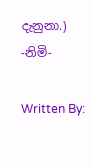දැනුනා.)
-නිමි-

Written By: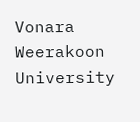Vonara Weerakoon
University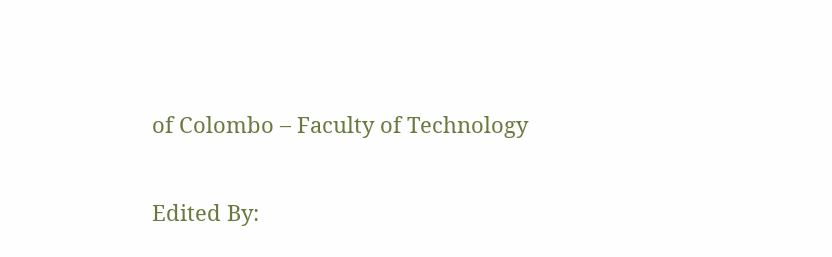of Colombo – Faculty of Technology

Edited By: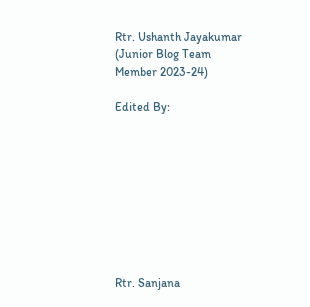Rtr. Ushanth Jayakumar
(Junior Blog Team Member 2023-24)

Edited By:









Rtr. Sanjana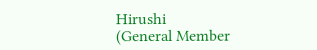Hirushi
(General Member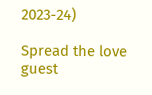2023-24)

Spread the love
guest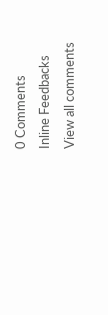0 Comments
Inline Feedbacks
View all comments